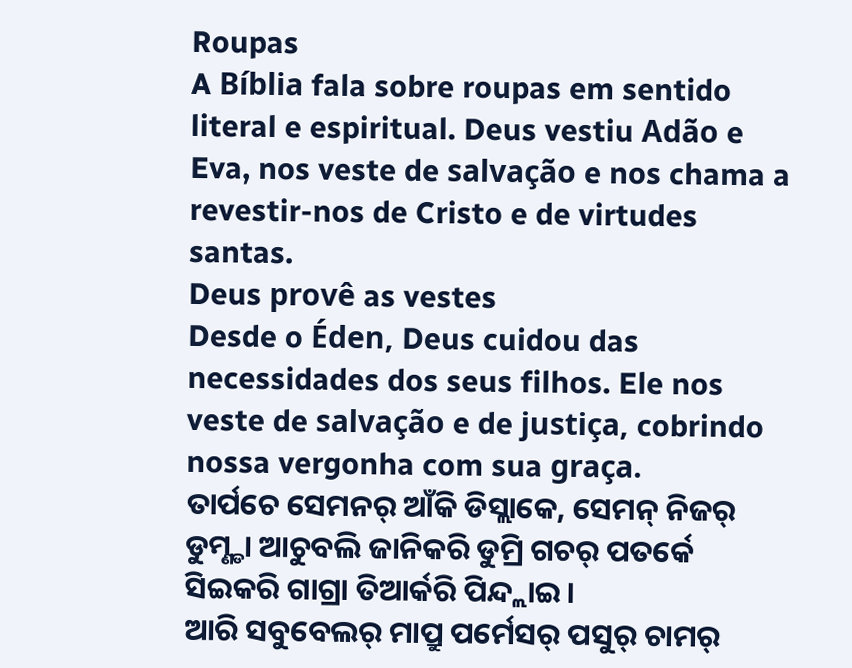Roupas
A Bíblia fala sobre roupas em sentido literal e espiritual. Deus vestiu Adão e Eva, nos veste de salvação e nos chama a revestir-nos de Cristo e de virtudes santas.
Deus provê as vestes
Desde o Éden, Deus cuidou das necessidades dos seus filhos. Ele nos veste de salvação e de justiça, cobrindo nossa vergonha com sua graça.
ତାର୍ପଚେ ସେମନର୍ ଆଁକି ଡିସ୍ଲାକେ, ସେମନ୍ ନିଜର୍ ଡୁମ୍ଣ୍ଡା ଆଚୁବଲି ଜାନିକରି ଡୁମ୍ରି ଗଚର୍ ପତର୍କେ ସିଇକରି ଗାଗ୍ରା ତିଆର୍କରି ପିନ୍ଦ୍ଲାଇ ।
ଆରି ସବୁବେଲର୍ ମାପ୍ରୁ ପର୍ମେସର୍ ପସୁର୍ ଚାମର୍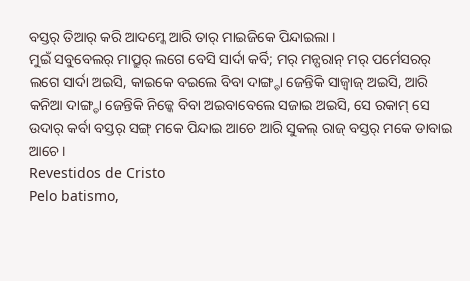ବସ୍ତର୍ ତିଆର୍ କରି ଆଦମ୍କେ ଆରି ତାର୍ ମାଇଜିକେ ପିନ୍ଦାଇଲା ।
ମୁଇଁ ସବୁବେଲର୍ ମାପ୍ରୁର୍ ଲଗେ ବେସି ସାର୍ଦା କର୍ବି; ମର୍ ମନ୍ପରାନ୍ ମର୍ ପର୍ମେସରର୍ ଲଗେ ସାର୍ଦା ଅଇସି, କାଇକେ ବଇଲେ ବିବା ଦାଙ୍ଗ୍ଡା ଜେନ୍ତିକି ସାଜ୍ବାଜ୍ ଅଇସି, ଆରି କନିଆ ଦାଙ୍ଗ୍ଡା ଜେନ୍ତିକି ନିଜ୍କେ ବିବା ଅଇବାବେଲେ ସଜାଇ ଅଇସି, ସେ ରକାମ୍ ସେ ଉଦାର୍ କର୍ବା ବସ୍ତର୍ ସଙ୍ଗ୍ ମକେ ପିନ୍ଦାଇ ଆଚେ ଆରି ସୁକଲ୍ ରାଜ୍ ବସ୍ତର୍ ମକେ ଡାବାଇ ଆଚେ ।
Revestidos de Cristo
Pelo batismo,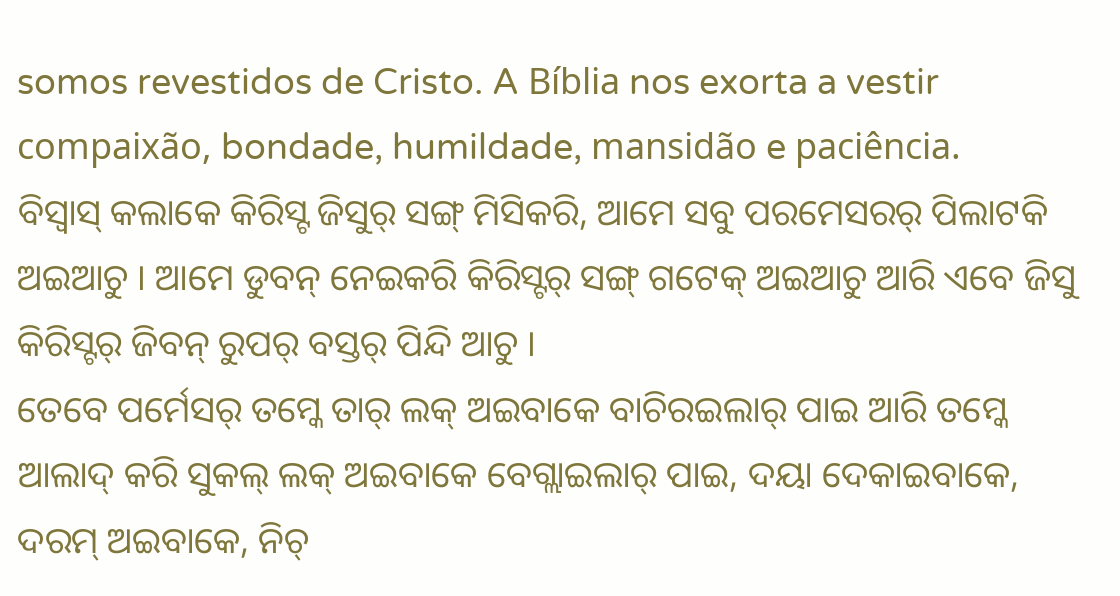somos revestidos de Cristo. A Bíblia nos exorta a vestir compaixão, bondade, humildade, mansidão e paciência.
ବିସ୍ବାସ୍ କଲାକେ କିରିସ୍ଟ ଜିସୁର୍ ସଙ୍ଗ୍ ମିସିକରି, ଆମେ ସବୁ ପରମେସରର୍ ପିଲାଟକି ଅଇଆଚୁ । ଆମେ ଡୁବନ୍ ନେଇକରି କିରିସ୍ଟର୍ ସଙ୍ଗ୍ ଗଟେକ୍ ଅଇଆଚୁ ଆରି ଏବେ ଜିସୁ କିରିସ୍ଟର୍ ଜିବନ୍ ରୁପର୍ ବସ୍ତର୍ ପିନ୍ଦି ଆଚୁ ।
ତେବେ ପର୍ମେସର୍ ତମ୍କେ ତାର୍ ଲକ୍ ଅଇବାକେ ବାଚିରଇଲାର୍ ପାଇ ଆରି ତମ୍କେ ଆଲାଦ୍ କରି ସୁକଲ୍ ଲକ୍ ଅଇବାକେ ବେଗ୍ଲାଇଲାର୍ ପାଇ, ଦୟା ଦେକାଇବାକେ, ଦରମ୍ ଅଇବାକେ, ନିଚ୍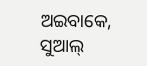ଅଇବାକେ, ସୁଆଲ୍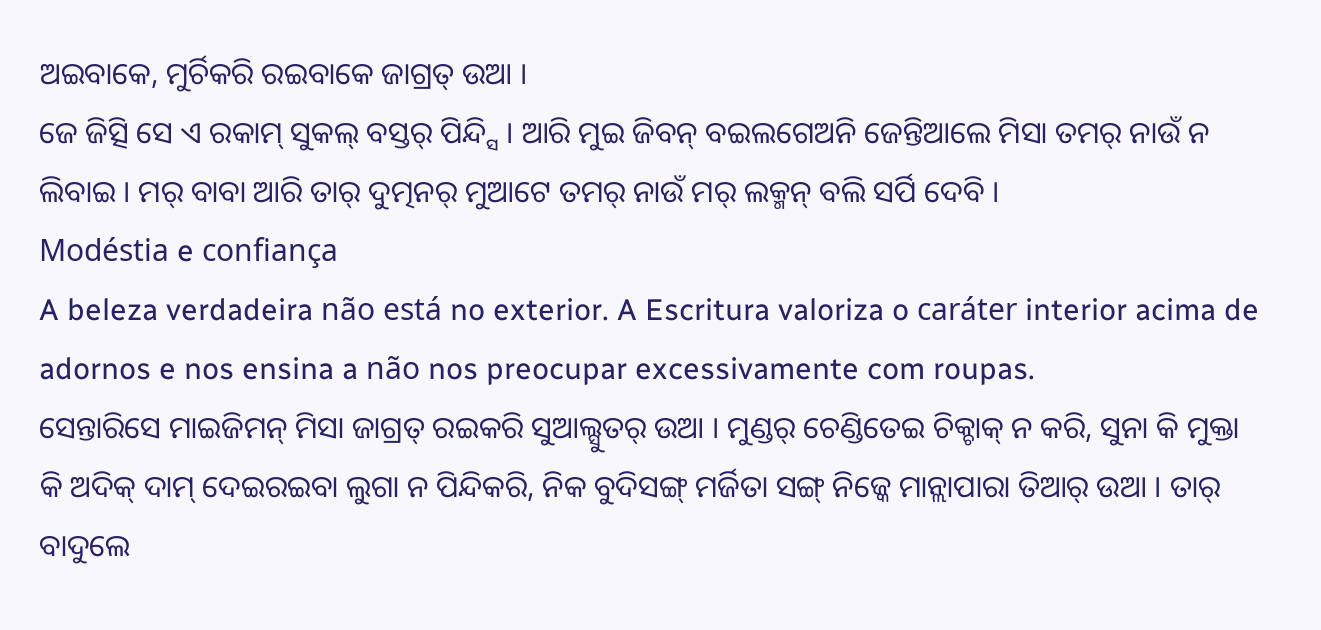ଅଇବାକେ, ମୁର୍ଚିକରି ରଇବାକେ ଜାଗ୍ରତ୍ ଉଆ ।
ଜେ ଜିତ୍ସି ସେ ଏ ରକାମ୍ ସୁକଲ୍ ବସ୍ତର୍ ପିନ୍ଦ୍ସି । ଆରି ମୁଇ ଜିବନ୍ ବଇଲଗେଅନି ଜେନ୍ତିଆଲେ ମିସା ତମର୍ ନାଉଁ ନ ଲିବାଇ । ମର୍ ବାବା ଆରି ତାର୍ ଦୁତ୍ମନର୍ ମୁଆଟେ ତମର୍ ନାଉଁ ମର୍ ଲକ୍ମନ୍ ବଲି ସର୍ପି ଦେବି ।
Modéstia e confiança
A beleza verdadeira não está no exterior. A Escritura valoriza o caráter interior acima de adornos e nos ensina a não nos preocupar excessivamente com roupas.
ସେନ୍ତାରିସେ ମାଇଜିମନ୍ ମିସା ଜାଗ୍ରତ୍ ରଇକରି ସୁଆଲ୍ସୁତର୍ ଉଆ । ମୁଣ୍ଡର୍ ଚେଣ୍ଡିତେଇ ଚିକ୍ଚାକ୍ ନ କରି, ସୁନା କି ମୁକ୍ତା କି ଅଦିକ୍ ଦାମ୍ ଦେଇରଇବା ଲୁଗା ନ ପିନ୍ଦିକରି, ନିକ ବୁଦିସଙ୍ଗ୍ ମର୍ଜିତା ସଙ୍ଗ୍ ନିଜ୍କେ ମାନ୍ଲାପାରା ତିଆର୍ ଉଆ । ତାର୍ ବାଦୁଲେ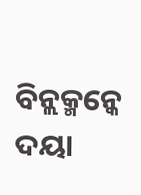ବିନ୍ଲକ୍ମନ୍କେ ଦୟା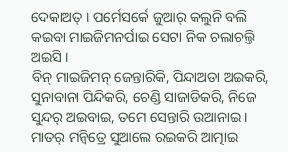ଦେକାଅତ୍ । ପର୍ମେସର୍କେ ଜୁଆର୍ କଲୁନି ବଲି କଇବା ମାଇଜିମନର୍ପାଇ ସେଟା ନିକ ଚଲାଚଲ୍ତି ଅଇସି ।
ବିନ୍ ମାଇଜିମନ୍ ଜେନ୍ତାରିକି, ପିନ୍ଦାଅଡା ଅଇକରି, ସୁନାବାନା ପିନ୍ଦିକରି, ଚେଣ୍ଡି ସାଜାଡିକରି, ନିଜେ ସୁନ୍ଦର୍ ଅଇବାଇ, ତମେ ସେନ୍ତାରି ଉଆନାଇ । ମାତର୍ ମନ୍ବିତ୍ରେ ସୁଆଲେ ରଇକରି ଆତ୍ମାଇ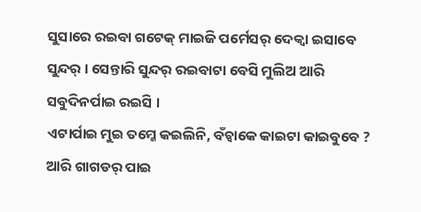ସୁସାରେ ରଇବା ଗଟେକ୍ ମାଇଜି ପର୍ମେସର୍ ଦେକ୍ବା ଇସାବେ ସୁନ୍ଦର୍ । ସେନ୍ତାରି ସୁନ୍ଦର୍ ରଇବାଟା ବେସି ମୁଲିଅ ଆରି ସବୁଦିନର୍ପାଇ ରଇସି ।
ଏଟାର୍ପାଇ ମୁଇ ତମ୍କେ କଇଲିନି, ବଁଚ୍ବାକେ କାଇଟା କାଇବୁବେ ? ଆରି ଗାଗଡର୍ ପାଇ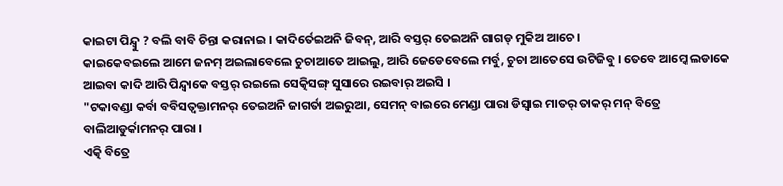କାଇଟା ପିନ୍ଦ୍ବୁ ? ବଲି ବାବି ଚିନ୍ତା କରାନାଇ । କାଦିର୍ତେଇଅନି ଜିବନ୍, ଆରି ବସ୍ତର୍ ତେଇଅନି ଗାଗଡ୍ ମୁକିଅ ଆଚେ ।
କାଇକେବଇଲେ ଆମେ ଜନମ୍ ଅଇଲାବେଲେ ଚୁଚାଆତେ ଆଇଲୁ, ଆରି ଜେଡେବେଲେ ମର୍ବୁ, ଚୁଚା ଆତେସେ ଉଟିଜିବୁ । ତେବେ ଆମ୍କେ ଲଡାକେ ଆଇବା କାଦି ଆରି ପିନ୍ଦ୍ବାକେ ବସ୍ତର୍ ରଇଲେ ସେତ୍କିସଙ୍ଗ୍ ସୁସାରେ ରଇବାର୍ ଅଇସି ।
"ଟକାବଣ୍ଡା କର୍ବା ବବିସତ୍ବକ୍ତାମନର୍ ତେଇଅନି ଜାଗର୍ତା ଅଇରୁଆ, ସେମନ୍ ବାଇରେ ମେଣ୍ଡା ପାରା ଡିସ୍ବାଇ ମାତର୍ ତାକର୍ ମନ୍ ବିତ୍ରେ ବାଲିଆଡୁର୍କାମନର୍ ପାରା ।
ଏତ୍କି ବିତ୍ରେ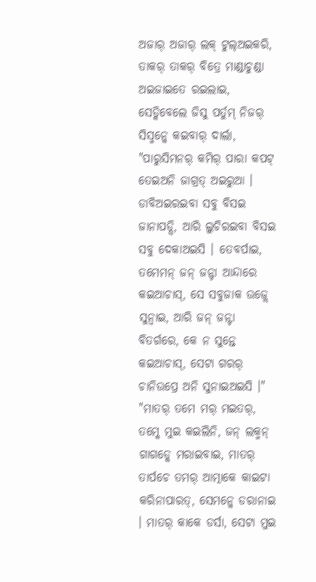ଅଜାର୍ ଅଜାର୍ ଲକ୍ ଟୁଲ୍ଅଇକରି, ତାକର୍ ତାକର୍ ବିତ୍ରେ ମାଣ୍ଡାଚୁଣ୍ଡା ଅଇଜାଇତେ ରଇଲାଇ, ସେଡ୍କିବେଲେ ଜିସୁ ପର୍ତୁମ୍ ନିଜର୍ ସିସ୍ମନ୍କେ କଇବାର୍ ଦାର୍ଲା, "ପାରୁସିମନର୍ କମିର୍ ପାରା କପଟ୍ ତେଇଅନି ଜାଗ୍ରତ୍ ଅଇରୁଆ । ଡାବିଅଇରଇବା ସବୁ ବିସଇ ଜାନାପଡ୍ସି, ଆରି ଲୁଚିରଇବା ବିସଇ ସବୁ ଦେକାଅଇସି । ତେବର୍ପାଇ, ତମେମନ୍ ଜନ୍ ଜନ୍ଟା ଆନ୍ଦାରେ କଇଆଚାସ୍, ସେ ସବୁଜାକ ଉଜ୍ଲେ ସୁନ୍ବାଇ, ଆରି ଜନ୍ ଜନ୍ଟା ବିତର୍ଗରେ, କେ ନ ସୁନ୍ତେ କଇଆଚାସ୍, ସେଟା ଗରର୍ ଚାନିଉପ୍ରେ ଅନି ସୁନାଇଅଇସି ।"
"ମାତର୍ ତମେ ମର୍ ମଇତର୍, ତମ୍କେ ମୁଇ କଇଲିନି, ଜନ୍ ଲକ୍ମନ୍ ଗାଗଡ୍କେ ମରାଇବାଇ, ମାତର୍ ତାର୍ପଚେ ତମର୍ ଆତ୍ମାକେ କାଇଟା କରିନାପାରତ୍, ସେମନ୍କେ ଡରାନାଇ । ମାତର୍ କାକେ ଡର୍ସା, ସେଟା ମୁଇ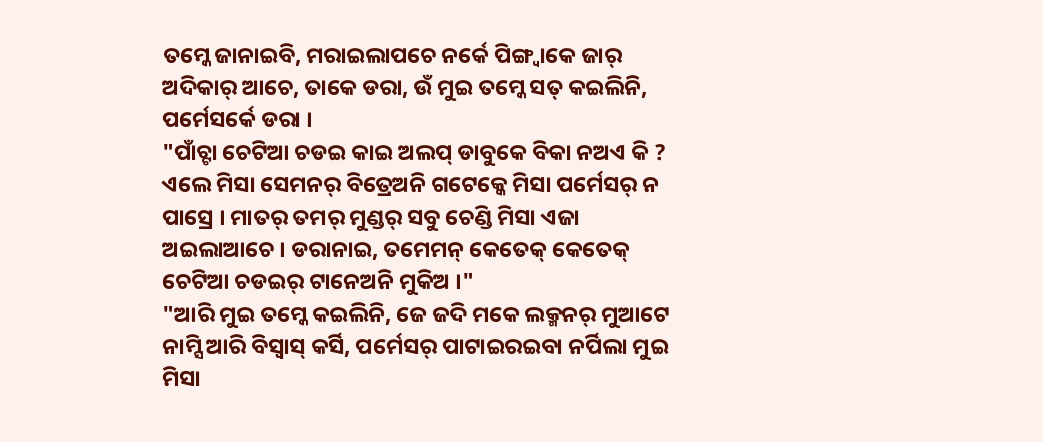ତମ୍କେ ଜାନାଇବି, ମରାଇଲାପଚେ ନର୍କେ ପିଙ୍ଗ୍ବାକେ ଜାର୍ ଅଦିକାର୍ ଆଚେ, ତାକେ ଡରା, ଉଁ ମୁଇ ତମ୍କେ ସତ୍ କଇଲିନି, ପର୍ମେସର୍କେ ଡରା ।
"ପାଁଚ୍ଟା ଚେଟିଆ ଚଡଇ କାଇ ଅଲପ୍ ଡାବୁକେ ବିକା ନଅଏ କି ? ଏଲେ ମିସା ସେମନର୍ ବିତ୍ରେଅନି ଗଟେକ୍କେ ମିସା ପର୍ମେସର୍ ନ ପାସ୍ରେ । ମାତର୍ ତମର୍ ମୁଣ୍ଡର୍ ସବୁ ଚେଣ୍ଡି ମିସା ଏଜା ଅଇଲାଆଚେ । ଡରାନାଇ, ତମେମନ୍ କେତେକ୍ କେତେକ୍ ଚେଟିଆ ଚଡଇର୍ ଟାନେଅନି ମୁକିଅ ।"
"ଆରି ମୁଇ ତମ୍କେ କଇଲିନି, ଜେ ଜଦି ମକେ ଲକ୍ମନର୍ ମୁଆଟେ ନାମ୍ସି ଆରି ବିସ୍ବାସ୍ କର୍ସି, ପର୍ମେସର୍ ପାଟାଇରଇବା ନର୍ପିଲା ମୁଇ ମିସା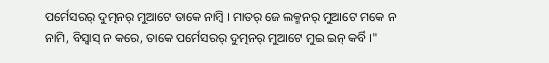ପର୍ମେସରର୍ ଦୁତ୍ମନର୍ ମୁଆଟେ ତାକେ ନାମ୍ବି । ମାତର୍ ଜେ ଲକ୍ମନର୍ ମୁଆଟେ ମକେ ନ ନାମି, ବିସ୍ବାସ୍ ନ କରେ, ତାକେ ପର୍ମେସରର୍ ଦୁତ୍ମନର୍ ମୁଆଟେ ମୁଇ ଇନ୍ କର୍ବି ।"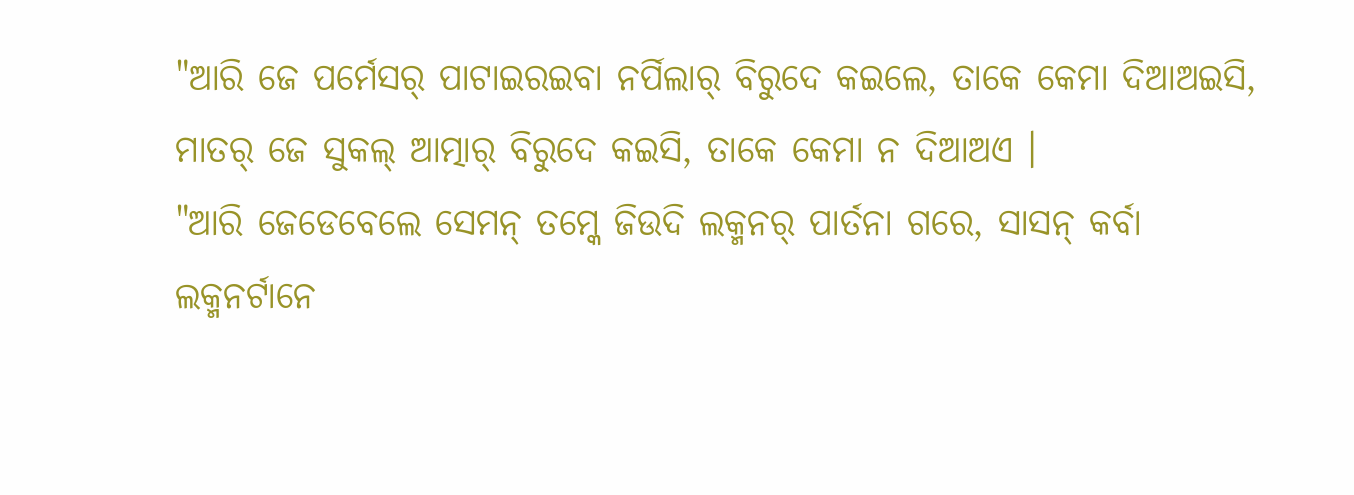"ଆରି ଜେ ପର୍ମେସର୍ ପାଟାଇରଇବା ନର୍ପିଲାର୍ ବିରୁଦେ କଇଲେ, ତାକେ କେମା ଦିଆଅଇସି, ମାତର୍ ଜେ ସୁକଲ୍ ଆତ୍ମାର୍ ବିରୁଦେ କଇସି, ତାକେ କେମା ନ ଦିଆଅଏ ।
"ଆରି ଜେଡେବେଲେ ସେମନ୍ ତମ୍କେ ଜିଉଦି ଲକ୍ମନର୍ ପାର୍ତନା ଗରେ, ସାସନ୍ କର୍ବା ଲକ୍ମନର୍ଟାନେ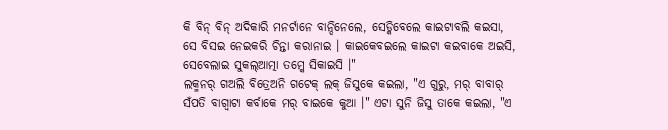କି ବିନ୍ ବିନ୍ ଅଦିକାରି ମନର୍ଟାନେ ବାନ୍ଦିନେଲେ, ସେଡ୍କିବେଲେ କାଇଟାବଲି କଇସା, ସେ ବିସଇ ନେଇକରି ଚିନ୍ତା କରାନାଇ । କାଇକେବଇଲେ କାଇଟା କଇବାକେ ଅଇସି, ସେବେଲାଇ ସୁକଲ୍ଆତ୍ମା ତମ୍କେ ସିକାଇସି ।"
ଲକ୍ମନର୍ ଗଅଲି ବିତ୍ରେଅନି ଗଟେକ୍ ଲକ୍ ଜିସୁକେ କଇଲା, "ଏ ଗୁରୁ, ମର୍ ବାବାର୍ ସଁପତି ବାଗ୍ବାଟା କର୍ବାକେ ମର୍ ବାଇକେ କୁଆ ।" ଏଟା ସୁନି ଜିସୁ ତାକେ କଇଲା, "ଏ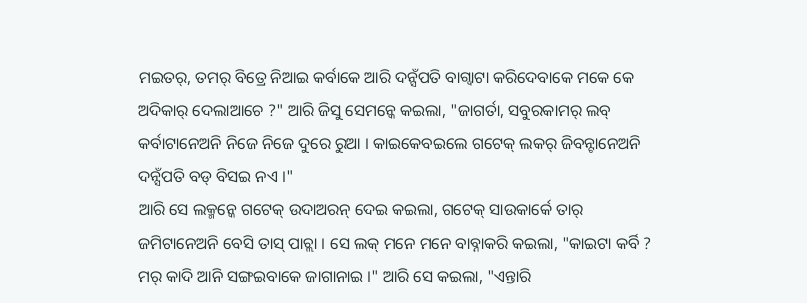ମଇତର୍, ତମର୍ ବିତ୍ରେ ନିଆଇ କର୍ବାକେ ଆରି ଦନ୍ସଁପତି ବାଗ୍ବାଟା କରିଦେବାକେ ମକେ କେ ଅଦିକାର୍ ଦେଲାଆଚେ ?" ଆରି ଜିସୁ ସେମନ୍କେ କଇଲା, "ଜାଗର୍ତା, ସବୁରକାମର୍ ଲବ୍ କର୍ବାଟାନେଅନି ନିଜେ ନିଜେ ଦୁରେ ରୁଆ । କାଇକେବଇଲେ ଗଟେକ୍ ଲକର୍ ଜିବନ୍ଟାନେଅନି ଦନ୍ସଁପତି ବଡ୍ ବିସଇ ନଏ ।"
ଆରି ସେ ଲକ୍ମନ୍କେ ଗଟେକ୍ ଉଦାଅରନ୍ ଦେଇ କଇଲା, ଗଟେକ୍ ସାଉକାର୍କେ ତାର୍ ଜମିଟାନେଅନି ବେସି ତାସ୍ ପାଚ୍ଲା । ସେ ଲକ୍ ମନେ ମନେ ବାବ୍ନାକରି କଇଲା, "କାଇଟା କର୍ବି ? ମର୍ କାଦି ଆନି ସଙ୍ଗଇବାକେ ଜାଗାନାଇ ।" ଆରି ସେ କଇଲା, "ଏନ୍ତାରି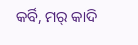କର୍ବି, ମର୍ କାଦି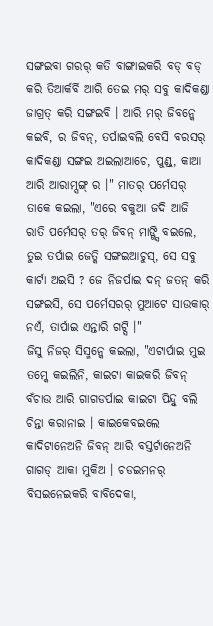ସଙ୍ଗଇବା ଗରର୍ କତି ବାଙ୍ଗାଇକରି ବଡ୍ ବଡ୍ କରି ତିଆର୍କର୍ବି ଆରି ତେଇ ମର୍ ସବୁ କାଦିକଣ୍ଡା ଜାଗ୍ରତ୍ କରି ସଙ୍ଗଇବି । ଆରି ମର୍ ଜିବନ୍କେ କଇବି, ର ଜିବନ୍, ତର୍ପାଇବଲି ବେସି ବରସର୍ କାଦିକଣ୍ଡା ସଙ୍ଗଇ ଅଇଲାଆଚେ, ପୁଣ୍ଡ୍, କାଆ ଆରି ଆରାମ୍ସଙ୍ଗ୍ ର ।" ମାତର୍ ପର୍ମେସର୍ ତାକେ କଇଲା, "ଏରେ ବକୁଆ ଜଦି ଆଜି ରାତି ପର୍ମେସର୍ ତର୍ ଜିବନ୍ ମାଙ୍ଗ୍ସି ବଇଲେ, ତୁଇ ତର୍ପାଇ ଜେତ୍କି ସଙ୍ଗଇଆଚୁସ୍, ସେ ସବୁ କାର୍ଟା ଅଇସି ? ଜେ ନିଜର୍ପାଇ ଦନ୍ ଜତନ୍ କରି ସଙ୍ଗଇସି, ସେ ପର୍ମେସରର୍ ମୁଆଟେ ସାଉକାର୍ ନଏଁ, ତାର୍ପାଇ ଏନ୍ତାରି ଗଟ୍ସି ।"
ଜିସୁ ନିଜର୍ ସିସ୍ମନ୍କେ କଇଲା, "ଏଟାର୍ପାଇ ମୁଇ ତମ୍କେ କଇଲିନି, କାଇଟା କାଇକରି ଜିବନ୍ ବଁଚାଉ ଆରି ଗାଗଡର୍ପାଇ କାଇଟା ପିନ୍ଦ୍ବୁ ବଲି ଚିନ୍ତା କରାନାଇ । କାଇକେବଇଲେ କାଦିଟାନେଅନି ଜିବନ୍ ଆରି ବସ୍ତର୍ଟାନେଅନି ଗାଗଡ୍ ଆକା ମୁକିଅ । ଚଡଇମନର୍ ବିସଇନେଇକରି ବାବିଦେକା,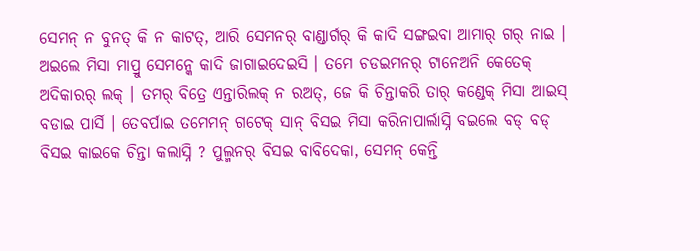ସେମନ୍ ନ ବୁନତ୍ କି ନ କାଟତ୍, ଆରି ସେମନର୍ ବାଣ୍ଡାର୍ଗର୍ କି କାଦି ସଙ୍ଗଇବା ଆମାର୍ ଗର୍ ନାଇ । ଅଇଲେ ମିସା ମାପ୍ରୁ ସେମନ୍କେ କାଦି ଜାଗାଇଦେଇସି । ତମେ ଚଡଇମନର୍ ଟାନେଅନି କେତେକ୍ ଅଦିକାରର୍ ଲକ୍ । ତମର୍ ବିତ୍ରେ ଏନ୍ତାରିଲକ୍ ନ ରଅତ୍, ଜେ କି ଚିନ୍ତାକରି ତାର୍ କଣ୍ଡେକ୍ ମିସା ଆଇସ୍ ବଡାଇ ପାର୍ସି । ତେବର୍ପାଇ ତମେମନ୍ ଗଟେକ୍ ସାନ୍ ବିସଇ ମିସା କରିନାପାର୍ଲାସ୍ନି ବଇଲେ ବଡ୍ ବଡ୍ ବିସଇ କାଇକେ ଚିନ୍ତା କଲାସ୍ନି ? ପୁଲ୍ମନର୍ ବିସଇ ବାବିଦେକା, ସେମନ୍ କେନ୍ତି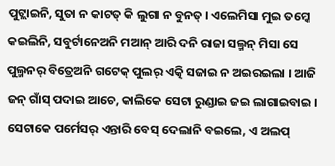ପୁଟ୍ଲାଇନି, ସୁତା ନ କାଟତ୍ କି ଲୁଗା ନ ବୁନତ୍ । ଏଲେମିସା ମୁଇ ତମ୍କେ କଇଲିନି, ସବୁର୍ଟାନେଅନି ମଆନ୍ ଆରି ଦନି ରାଜା ସଲ୍ମନ୍ ମିସା ସେ ପୁଲ୍ମନର୍ ବିତ୍ରେଅନି ଗଟେକ୍ ପୁଲର୍ ଏତ୍କି ସଜାଇ ନ ଅଇରଇଲା । ଆଜି ଜନ୍ ଗାଁସ୍ ପଦାଇ ଆଚେ, କାଲିକେ ସେଟା ରୁଣ୍ଡାଇ ଜଇ ଲାଗାଇବାଇ । ସେଟାକେ ପର୍ମେସର୍ ଏନ୍ତାରି ବେସ୍ ଦେଲାନି ବଇଲେ, ଏ ଅଲପ୍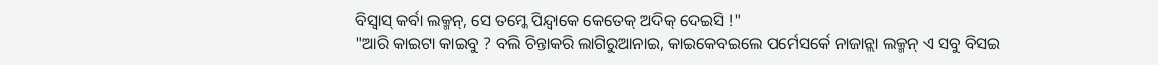ବିସ୍ବାସ୍ କର୍ବା ଲକ୍ମନ୍, ସେ ତମ୍କେ ପିନ୍ଦ୍ବାକେ କେତେକ୍ ଅଦିକ୍ ଦେଇସି !"
"ଆରି କାଇଟା କାଇବୁ ? ବଲି ଚିନ୍ତାକରି ଲାଗିରୁଆନାଇ, କାଇକେବଇଲେ ପର୍ମେସର୍କେ ନାଜାନ୍ଲା ଲକ୍ମନ୍ ଏ ସବୁ ବିସଇ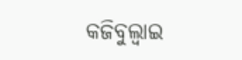କଜିବୁଲ୍ବାଇ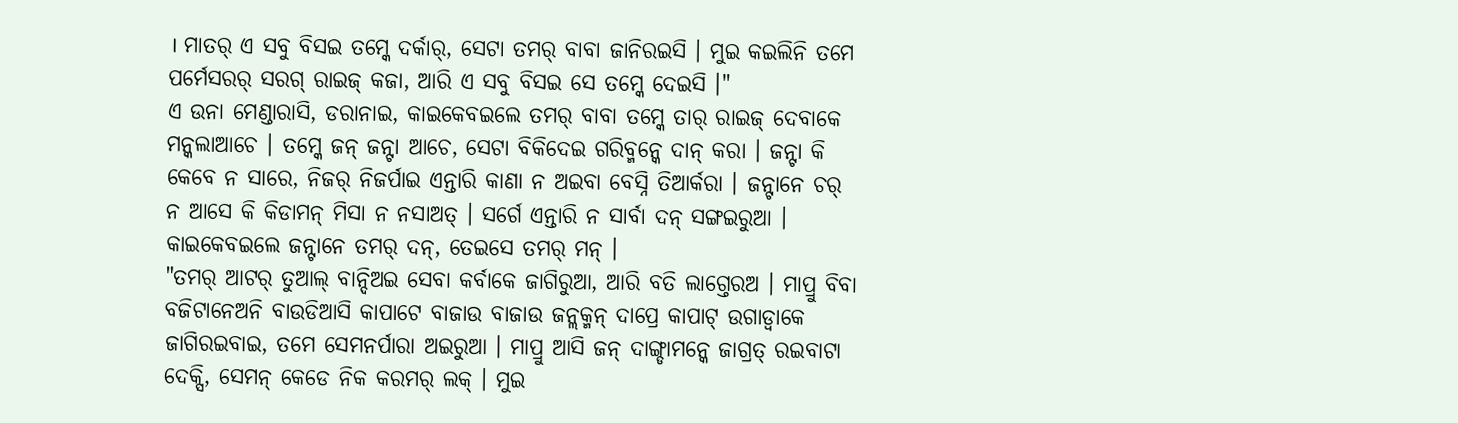। ମାତର୍ ଏ ସବୁ ବିସଇ ତମ୍କେ ଦର୍କାର୍, ସେଟା ତମର୍ ବାବା ଜାନିରଇସି । ମୁଇ କଇଲିନି ତମେ ପର୍ମେସରର୍ ସରଗ୍ ରାଇଜ୍ କଜା, ଆରି ଏ ସବୁ ବିସଇ ସେ ତମ୍କେ ଦେଇସି ।"
ଏ ଉନା ମେଣ୍ଡାରାସି, ଡରାନାଇ, କାଇକେବଇଲେ ତମର୍ ବାବା ତମ୍କେ ତାର୍ ରାଇଜ୍ ଦେବାକେ ମନ୍କଲାଆଚେ । ତମ୍କେ ଜନ୍ ଜନ୍ଟା ଆଚେ, ସେଟା ବିକିଦେଇ ଗରିବ୍ମନ୍କେ ଦାନ୍ କରା । ଜନ୍ଟା କି କେବେ ନ ସାରେ, ନିଜର୍ ନିଜର୍ପାଇ ଏନ୍ତାରି କାଣା ନ ଅଇବା ବେସ୍ନି ତିଆର୍କରା । ଜନ୍ଟାନେ ଚର୍ ନ ଆସେ କି କିଡାମନ୍ ମିସା ନ ନସାଅତ୍ । ସର୍ଗେ ଏନ୍ତାରି ନ ସାର୍ବା ଦନ୍ ସଙ୍ଗଇରୁଆ । କାଇକେବଇଲେ ଜନ୍ଟାନେ ତମର୍ ଦନ୍, ତେଇସେ ତମର୍ ମନ୍ ।
"ତମର୍ ଆଟର୍ ତୁଆଲ୍ ବାନ୍ଦିଅଇ ସେବା କର୍ବାକେ ଜାଗିରୁଆ, ଆରି ବତି ଲାଗ୍ତେରଅ । ମାପ୍ରୁ ବିବା ବଜିଟାନେଅନି ବାଉଡିଆସି କାପାଟେ ବାଜାଉ ବାଜାଉ ଜନ୍ଲକ୍ମନ୍ ଦାପ୍ରେ କାପାଟ୍ ଉଗାଡ୍ବାକେ ଜାଗିରଇବାଇ, ତମେ ସେମନର୍ପାରା ଅଇରୁଆ । ମାପ୍ରୁ ଆସି ଜନ୍ ଦାଙ୍ଗ୍ଡାମନ୍କେ ଜାଗ୍ରତ୍ ରଇବାଟା ଦେକ୍ସି, ସେମନ୍ କେଡେ ନିକ କରମର୍ ଲକ୍ । ମୁଇ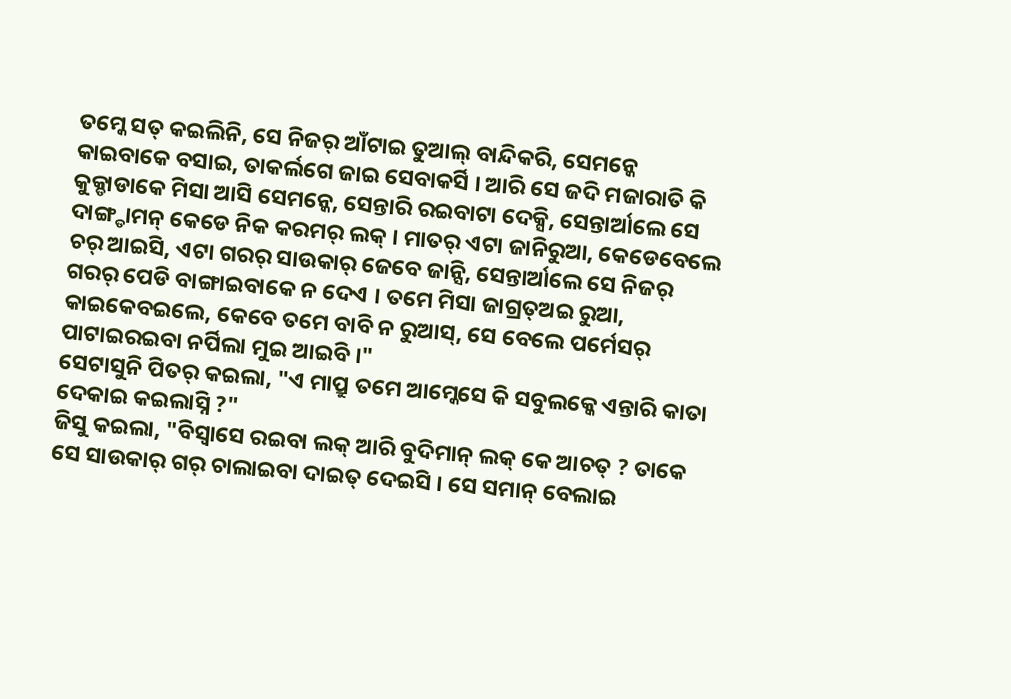ତମ୍କେ ସତ୍ କଇଲିନି, ସେ ନିଜର୍ ଆଁଟାଇ ତୁଆଲ୍ ବାନ୍ଦିକରି, ସେମନ୍କେ କାଇବାକେ ବସାଇ, ତାକର୍ଲଗେ ଜାଇ ସେବାକର୍ସି । ଆରି ସେ ଜଦି ମଜାରାତି କି କୁକ୍ଡାଡାକେ ମିସା ଆସି ସେମନ୍କେ, ସେନ୍ତାରି ରଇବାଟା ଦେକ୍ସି, ସେନ୍ତାର୍ଆଲେ ସେ ଦାଙ୍ଗ୍ଡାମନ୍ କେଡେ ନିକ କରମର୍ ଲକ୍ । ମାତର୍ ଏଟା ଜାନିରୁଆ, କେଡେବେଲେ ଚର୍ ଆଇସି, ଏଟା ଗରର୍ ସାଉକାର୍ ଜେବେ ଜାନ୍ସି, ସେନ୍ତାର୍ଆଲେ ସେ ନିଜର୍ ଗରର୍ ପେଡି ବାଙ୍ଗାଇବାକେ ନ ଦେଏ । ତମେ ମିସା ଜାଗ୍ରତ୍ଅଇ ରୁଆ, କାଇକେବଇଲେ, କେବେ ତମେ ବାବି ନ ରୁଆସ୍, ସେ ବେଲେ ପର୍ମେସର୍ ପାଟାଇରଇବା ନର୍ପିଲା ମୁଇ ଆଇବି ।"
ସେଟାସୁନି ପିତର୍ କଇଲା, "ଏ ମାପ୍ରୁ ତମେ ଆମ୍କେସେ କି ସବୁଲକ୍କେ ଏନ୍ତାରି କାତା ଦେକାଇ କଇଲାସ୍ନି ?"
ଜିସୁ କଇଲା, "ବିସ୍ବାସେ ରଇବା ଲକ୍ ଆରି ବୁଦିମାନ୍ ଲକ୍ କେ ଆଚତ୍ ? ତାକେ ସେ ସାଉକାର୍ ଗର୍ ଚାଲାଇବା ଦାଇତ୍ ଦେଇସି । ସେ ସମାନ୍ ବେଲାଇ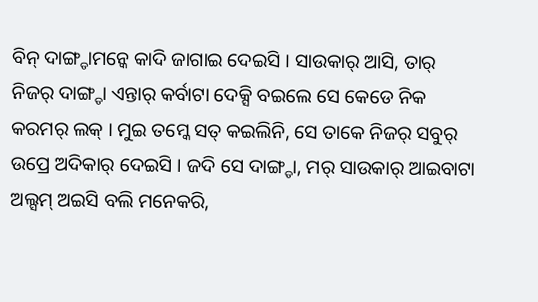ବିନ୍ ଦାଙ୍ଗ୍ଡାମନ୍କେ କାଦି ଜାଗାଇ ଦେଇସି । ସାଉକାର୍ ଆସି, ତାର୍ ନିଜର୍ ଦାଙ୍ଗ୍ଡା ଏନ୍ତାର୍ କର୍ବାଟା ଦେକ୍ସି ବଇଲେ ସେ କେଡେ ନିକ କରମର୍ ଲକ୍ । ମୁଇ ତମ୍କେ ସତ୍ କଇଲିନି, ସେ ତାକେ ନିଜର୍ ସବୁର୍ ଉପ୍ରେ ଅଦିକାର୍ ଦେଇସି । ଜଦି ସେ ଦାଙ୍ଗ୍ଡା, ମର୍ ସାଉକାର୍ ଆଇବାଟା ଅଲ୍ସମ୍ ଅଇସି ବଲି ମନେକରି,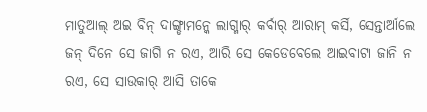ମାତୁଆଲ୍ ଅଇ ବିନ୍ ଦାଙ୍ଗ୍ଡାମନ୍କେ ଲାଗ୍ମାର୍ କର୍ବାର୍ ଆରାମ୍ କର୍ସି, ସେନ୍ତାର୍ଆଲେ ଜନ୍ ଦିନେ ସେ ଜାଗି ନ ରଏ, ଆରି ସେ କେଡେବେଲେ ଆଇବାଟା ଜାନି ନ ରଏ, ସେ ସାଉକାର୍ ଆସି ତାକେ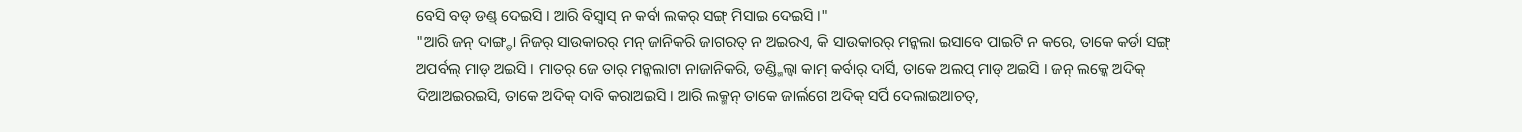ବେସି ବଡ୍ ଡଣ୍ଡ୍ ଦେଇସି । ଆରି ବିସ୍ବାସ୍ ନ କର୍ବା ଲକର୍ ସଙ୍ଗ୍ ମିସାଇ ଦେଇସି ।"
"ଆରି ଜନ୍ ଦାଙ୍ଗ୍ଡା ନିଜର୍ ସାଉକାରର୍ ମନ୍ ଜାନିକରି ଜାଗରତ୍ ନ ଅଇରଏ, କି ସାଉକାରର୍ ମନ୍କଲା ଇସାବେ ପାଇଟି ନ କରେ, ତାକେ କର୍ଡା ସଙ୍ଗ୍ ଅପର୍ବଲ୍ ମାଡ୍ ଅଇସି । ମାତର୍ ଜେ ତାର୍ ମନ୍କଲାଟା ନାଜାନିକରି, ଡଣ୍ଡ୍ମିଲ୍ବା କାମ୍ କର୍ବାର୍ ଦାର୍ସି, ତାକେ ଅଲପ୍ ମାଡ୍ ଅଇସି । ଜନ୍ ଲକ୍କେ ଅଦିକ୍ ଦିଆଅଇରଇସି, ତାକେ ଅଦିକ୍ ଦାବି କରାଅଇସି । ଆରି ଲକ୍ମନ୍ ତାକେ ଜାର୍ଲଗେ ଅଦିକ୍ ସର୍ପି ଦେଲାଇଆଚତ୍,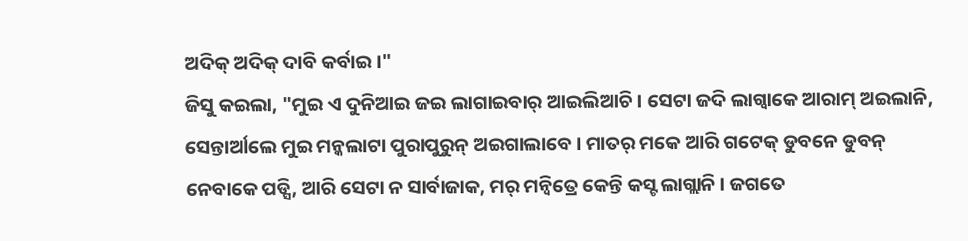ଅଦିକ୍ ଅଦିକ୍ ଦାବି କର୍ବାଇ ।"
ଜିସୁ କଇଲା, "ମୁଇ ଏ ଦୁନିଆଇ ଜଇ ଲାଗାଇବାର୍ ଆଇଲିଆଚି । ସେଟା ଜଦି ଲାଗ୍ବାକେ ଆରାମ୍ ଅଇଲାନି, ସେନ୍ତାର୍ଆଲେ ମୁଇ ମନ୍କଲାଟା ପୁରାପୁରୁନ୍ ଅଇଗାଲାବେ । ମାତର୍ ମକେ ଆରି ଗଟେକ୍ ଡୁବନେ ଡୁବନ୍ ନେବାକେ ପଡ୍ସି, ଆରି ସେଟା ନ ସାର୍ବାଜାକ, ମର୍ ମନ୍ବିତ୍ରେ କେନ୍ତି କସ୍ଟ ଲାଗ୍ଲାନି । ଜଗତେ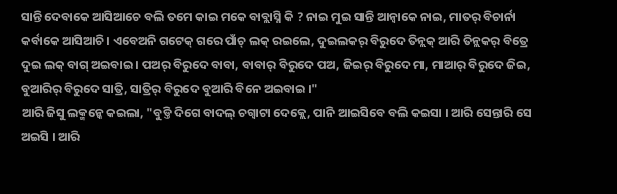ସାନ୍ତି ଦେବାକେ ଆସିଆଚେ ବଲି ତମେ କାଇ ମକେ ବାବ୍ଲାସ୍ନି କି ? ନାଇ ମୁଇ ସାନ୍ତି ଆନ୍ବାକେ ନାଇ, ମାତର୍ ବିଚାର୍ନା କର୍ବାକେ ଆସିଆଚି । ଏବେଅନି ଗଟେକ୍ ଗରେ ପାଁଚ୍ ଲକ୍ ରଇଲେ, ଦୁଇଲକର୍ ବିରୁଦେ ତିନ୍ଲକ୍ ଆରି ତିନ୍ଲକର୍ ବିତ୍ରେ ଦୁଇ ଲକ୍ ବାଗ୍ ଅଇବାଇ । ପଅର୍ ବିରୁଦେ ବାବା, ବାବାର୍ ବିରୁଦେ ପଅ, ଜିଇର୍ ବିରୁଦେ ମା, ମାଆର୍ ବିରୁଦେ ଜିଇ, ବୁଆରିର୍ ବିରୁଦେ ସାତ୍ରି, ସାତ୍ରିର୍ ବିରୁଦେ ବୁଆରି ବିନେ ଅଇବାଇ ।"
ଆରି ଜିସୁ ଲକ୍ମନ୍କେ କଇଲା, "ବୁଡ୍ତି ଦିଗେ ବାଦଲ୍ ଚଗ୍ବାଟା ଦେକ୍ଲେ, ପାନି ଆଇସିବେ ବଲି କଇସା । ଆରି ସେନ୍ତାରି ସେ ଅଇସି । ଆରି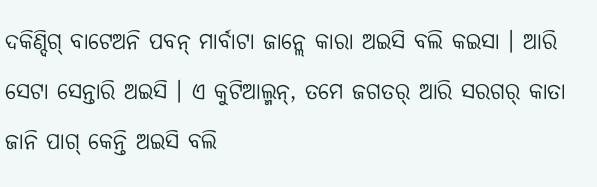ଦକିଣ୍ଦିଗ୍ ବାଟେଅନି ପବନ୍ ମାର୍ବାଟା ଜାନ୍ଲେ କାରା ଅଇସି ବଲି କଇସା । ଆରି ସେଟା ସେନ୍ତାରି ଅଇସି । ଏ କୁଟିଆଲ୍ମନ୍, ତମେ ଜଗତର୍ ଆରି ସରଗର୍ କାତା ଜାନି ପାଗ୍ କେନ୍ତି ଅଇସି ବଲି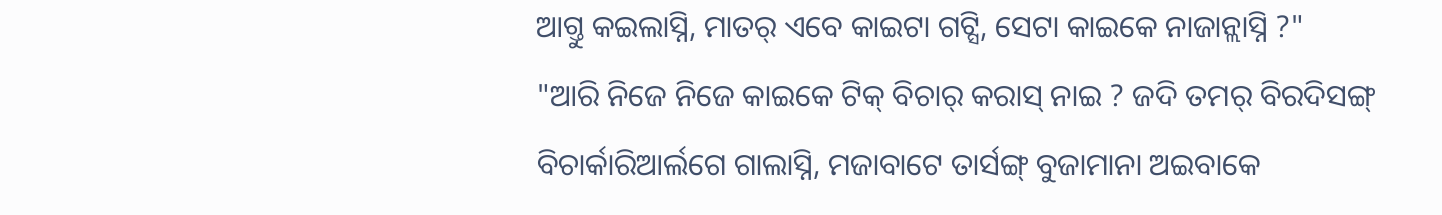ଆଗ୍ତୁ କଇଲାସ୍ନି, ମାତର୍ ଏବେ କାଇଟା ଗଟ୍ସି, ସେଟା କାଇକେ ନାଜାନ୍ଲାସ୍ନି ?"
"ଆରି ନିଜେ ନିଜେ କାଇକେ ଟିକ୍ ବିଚାର୍ କରାସ୍ ନାଇ ? ଜଦି ତମର୍ ବିରଦିସଙ୍ଗ୍ ବିଚାର୍କାରିଆର୍ଲଗେ ଗାଲାସ୍ନି, ମଜାବାଟେ ତାର୍ସଙ୍ଗ୍ ବୁଜାମାନା ଅଇବାକେ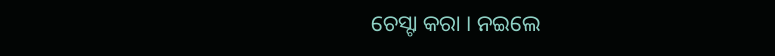ଚେସ୍ଟା କରା । ନଇଲେ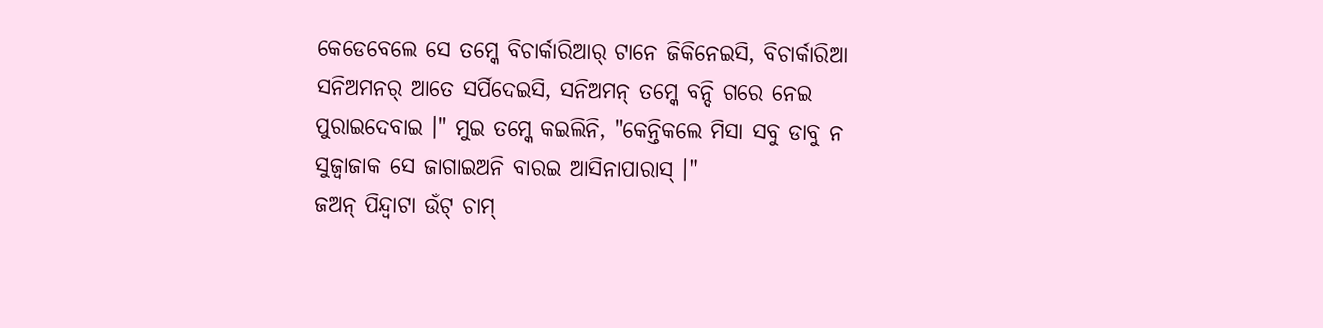କେଡେବେଲେ ସେ ତମ୍କେ ବିଚାର୍କାରିଆର୍ ଟାନେ ଜିକିନେଇସି, ବିଚାର୍କାରିଆ ସନିଅମନର୍ ଆତେ ସର୍ପିଦେଇସି, ସନିଅମନ୍ ତମ୍କେ ବନ୍ଦି ଗରେ ନେଇ ପୁରାଇଦେବାଇ ।" ମୁଇ ତମ୍କେ କଇଲିନି, "କେନ୍ତିକଲେ ମିସା ସବୁ ଡାବୁ ନ ସୁଜ୍ବାଜାକ ସେ ଜାଗାଇଅନି ବାରଇ ଆସିନାପାରାସ୍ ।"
ଜଅନ୍ ପିନ୍ଦ୍ବାଟା ଉଁଟ୍ ଚାମ୍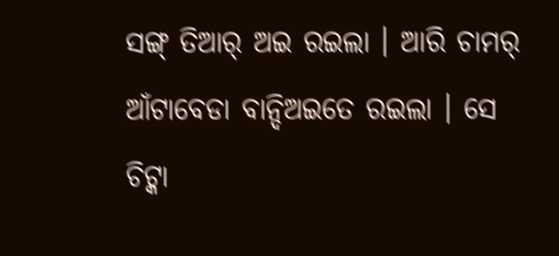ସଙ୍ଗ୍ ତିଆର୍ ଅଇ ରଇଲା । ଆରି ଚାମର୍ ଆଁଟାବେଡା ବାନ୍ଦିଅଇତେ ରଇଲା । ସେ ଚିଟ୍କା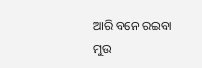ଆରି ବନେ ରଇବା ମୁଉ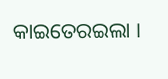କାଇତେରଇଲା ।